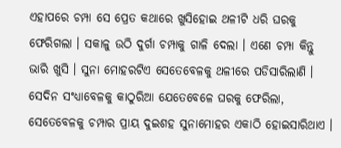ଏହାପରେ ଚମ୍ପା ସେ ପ୍ରେତ କଥାରେ ଖୁସିହୋଇ ଥଳୀଟି ଧରି ଘରକୁ ଫେରିଗଲା । ସକାଳୁ ଉଠି ଦୁର୍ଗା ଚମ୍ପାକୁ ଗାଳି ଦେଲା । ଏଣେ ଚମ୍ପା କିନ୍ତୁ ଭାରି ଖୁସି । ସୁନା ମୋହରଟିଏ ସେତେବେଳକୁ ଥଳୀରେ ପଡିସାରିଲାଣି । ସେଦିନ ସଂଧ୍ୟାବେଳକୁ କାଠୁରିଆ ଯେତେବେଳେ ଘରକୁ ଫେରିଲା, ସେତେବେଳକୁ ଚମ୍ପାର ପ୍ରାୟ ଦୁଇଶହ ସୁନାମୋହର ଏକାଠି ହୋଇସାରିଥାଏ ।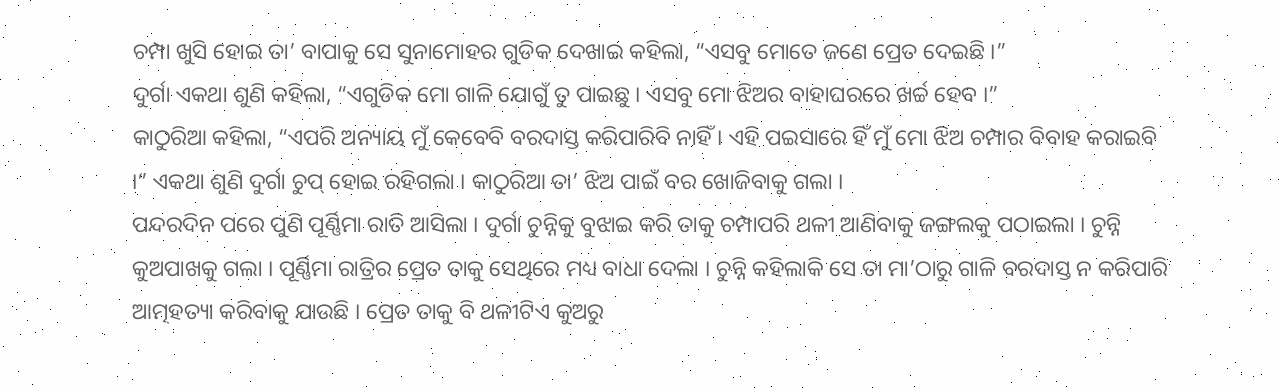ଚମ୍ପା ଖୁସି ହୋଇ ତା’ ବାପାକୁ ସେ ସୁନାମୋହର ଗୁଡିକ ଦେଖାଇ କହିଲା, “ଏସବୁ ମୋତେ ଜଣେ ପ୍ରେତ ଦେଇଛି ।”
ଦୁର୍ଗା ଏକଥା ଶୁଣି କହିଲା, “ଏଗୁଡିକ ମୋ ଗାଳି ଯୋଗୁଁ ତୁ ପାଇଛୁ । ଏସବୁ ମୋ ଝିଅର ବାହାଘରରେ ଖର୍ଚ୍ଚ ହେବ ।”
କାଠୁରିଆ କହିଲା, “ଏପରି ଅନ୍ୟାୟ ମୁଁ କେବେବି ବରଦାସ୍ତ କରିପାରିବି ନାହିଁ । ଏହି ପଇସାରେ ହିଁ ମୁଁ ମୋ ଝିଅ ଚମ୍ପାର ବିବାହ କରାଇବି ।” ଏକଥା ଶୁଣି ଦୁର୍ଗା ଚୁପ୍ ହୋଇ ରହିଗଲା । କାଠୁରିଆ ତା’ ଝିଅ ପାଇଁ ବର ଖୋଜିବାକୁ ଗଲା ।
ପନ୍ଦରଦିନ ପରେ ପୁଣି ପୂର୍ଣ୍ଣିମା ରାତି ଆସିଲା । ଦୁର୍ଗା ଚୁନ୍ନିକୁ ବୁଝାଇ କରି ତାକୁ ଚମ୍ପାପରି ଥଳୀ ଆଣିବାକୁ ଜଙ୍ଗଲକୁ ପଠାଇଲା । ଚୁନ୍ନି କୁଅପାଖକୁ ଗଲା । ପୂର୍ଣ୍ଣିମା ରାତ୍ରିର ପ୍ରେତ ତାକୁ ସେଥିରେ ମଧ୍ୟ ବାଧା ଦେଲା । ଚୁନ୍ନି କହିଲାକି ସେ ତା ମା’ଠାରୁ ଗାଳି ବରଦାସ୍ତ ନ କରିପାରି ଆତ୍ମହତ୍ୟା କରିବାକୁ ଯାଉଛି । ପ୍ରେତ ତାକୁ ବି ଥଳୀଟିଏ କୁଅରୁ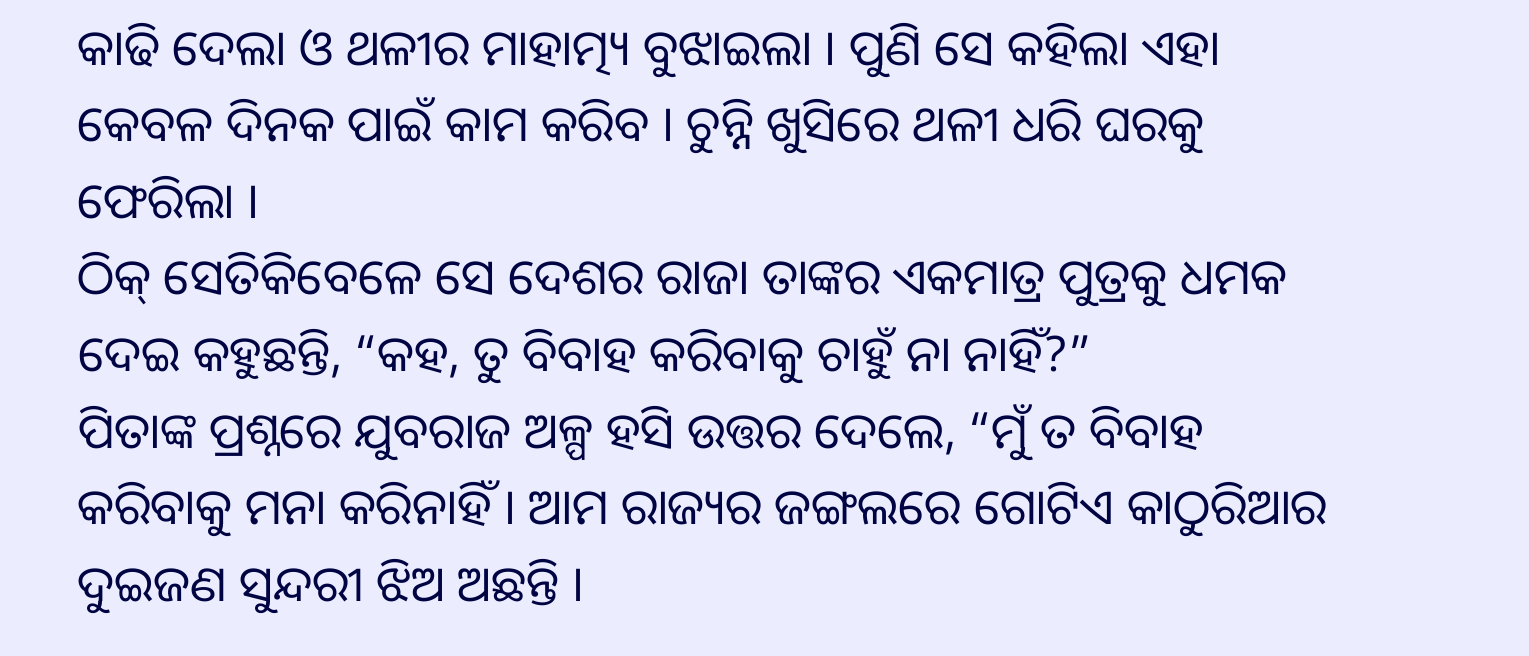କାଢି ଦେଲା ଓ ଥଳୀର ମାହାତ୍ମ୍ୟ ବୁଝାଇଲା । ପୁଣି ସେ କହିଲା ଏହା କେବଳ ଦିନକ ପାଇଁ କାମ କରିବ । ଚୁନ୍ନି ଖୁସିରେ ଥଳୀ ଧରି ଘରକୁ ଫେରିଲା ।
ଠିକ୍ ସେତିକିବେଳେ ସେ ଦେଶର ରାଜା ତାଙ୍କର ଏକମାତ୍ର ପୁତ୍ରକୁ ଧମକ ଦେଇ କହୁଛନ୍ତି, “କହ, ତୁ ବିବାହ କରିବାକୁ ଚାହୁଁ ନା ନାହିଁ?”
ପିତାଙ୍କ ପ୍ରଶ୍ନରେ ଯୁବରାଜ ଅଳ୍ପ ହସି ଉତ୍ତର ଦେଲେ, “ମୁଁ ତ ବିବାହ କରିବାକୁ ମନା କରିନାହିଁ । ଆମ ରାଜ୍ୟର ଜଙ୍ଗଲରେ ଗୋଟିଏ କାଠୁରିଆର ଦୁଇଜଣ ସୁନ୍ଦରୀ ଝିଅ ଅଛନ୍ତି ।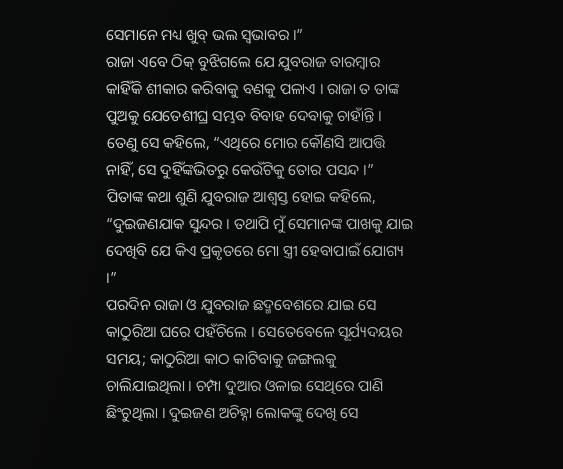ସେମାନେ ମଧ୍ୟ ଖୁବ୍ ଭଲ ସ୍ୱଭାବର ।”
ରାଜା ଏବେ ଠିକ୍ ବୁଝିଗଲେ ଯେ ଯୁବରାଜ ବାରମ୍ବାର କାହିଁକି ଶୀକାର କରିବାକୁ ବଣକୁ ପଳାଏ । ରାଜା ତ ତାଙ୍କ ପୁଅକୁ ଯେତେଶୀଘ୍ର ସମ୍ଭବ ବିବାହ ଦେବାକୁ ଚାହାଁନ୍ତି । ତେଣୁ ସେ କହିଲେ, “ଏଥିରେ ମୋର କୌଣସି ଆପତ୍ତି ନାହିଁ, ସେ ଦୁହିଁଙ୍କଭିତରୁ କେଉଁଟିକୁ ତୋର ପସନ୍ଦ ।”
ପିତାଙ୍କ କଥା ଶୁଣି ଯୁବରାଜ ଆଶ୍ୱସ୍ତ ହୋଇ କହିଲେ, “ଦୁଇଜଣଯାକ ସୁନ୍ଦର । ତଥାପି ମୁଁ ସେମାନଙ୍କ ପାଖକୁ ଯାଇ ଦେଖିବି ଯେ କିଏ ପ୍ରକୃତରେ ମୋ ସ୍ତ୍ରୀ ହେବାପାଇଁ ଯୋଗ୍ୟ ।”
ପରଦିନ ରାଜା ଓ ଯୁବରାଜ ଛଦ୍ମବେଶରେ ଯାଇ ସେ କାଠୁରିଆ ଘରେ ପହଁଚିଲେ । ସେତେବେଳେ ସୂର୍ଯ୍ୟଦୟର ସମୟ; କାଠୁରିଆ କାଠ କାଟିବାକୁ ଜଙ୍ଗଲକୁ ଚାଲିଯାଇଥିଲା । ଚମ୍ପା ଦୁଆର ଓଳାଇ ସେଥିରେ ପାଣି ଛିଂଚୁଥିଲା । ଦୁଇଜଣ ଅଚିହ୍ନା ଲୋକଙ୍କୁ ଦେଖି ସେ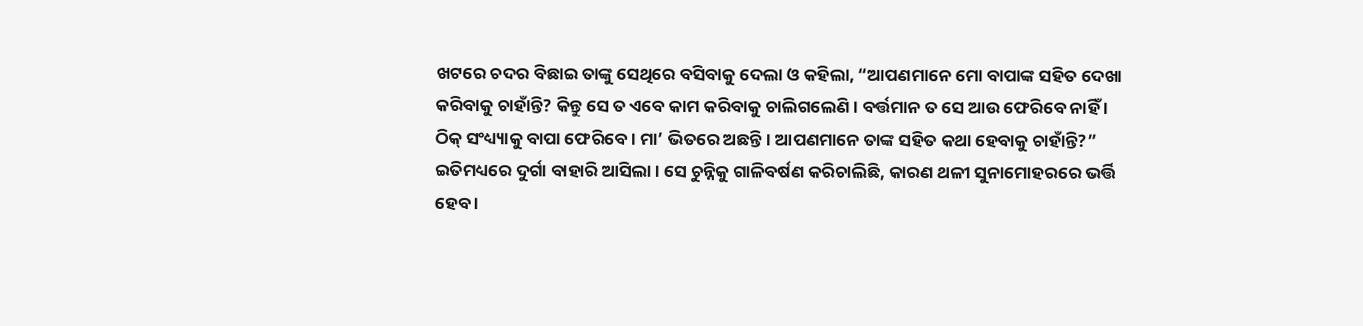ଖଟରେ ଚଦର ବିଛାଇ ତାଙ୍କୁ ସେଥିରେ ବସିବାକୁ ଦେଲା ଓ କହିଲା, “ଆପଣମାନେ ମୋ ବାପାଙ୍କ ସହିତ ଦେଖା କରିବାକୁ ଚାହାଁନ୍ତି? କିନ୍ତୁ ସେ ତ ଏବେ କାମ କରିବାକୁ ଚାଲିଗଲେଣି । ବର୍ତ୍ତମାନ ତ ସେ ଆଉ ଫେରିବେ ନାହିଁ । ଠିକ୍ ସଂଧ୍ୟ୍ୟାକୁ ବାପା ଫେରିବେ । ମା’ ଭିତରେ ଅଛନ୍ତି । ଆପଣମାନେ ତାଙ୍କ ସହିତ କଥା ହେବାକୁ ଚାହାଁନ୍ତି?”
ଇତିମଧ୍ୟରେ ଦୁର୍ଗା ବାହାରି ଆସିଲା । ସେ ଚୁନ୍ନିକୁ ଗାଳିବର୍ଷଣ କରିଚାଲିଛି, କାରଣ ଥଳୀ ସୁନାମୋହରରେ ଭର୍ତ୍ତି ହେବ ।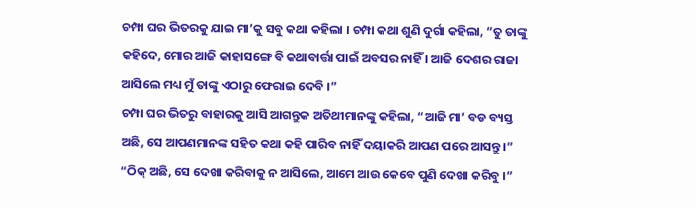ଚମ୍ପା ଘର ଭିତରକୁ ଯାଇ ମା’କୁ ସବୁ କଥା କହିଲା । ଚମ୍ପା କଥା ଶୁଣି ଦୁର୍ଗା କହିଲା, “ତୁ ତାଙ୍କୁ କହିଦେ, ମୋର ଆଜି କାହାସଙ୍ଗେ ବି କଥାବାର୍ତ୍ତା ପାଇଁ ଅବସର ନାହିଁ । ଆଜି ଦେଶର ରାଜା ଆସିଲେ ମଧ୍ୟ ମୁଁ ତାଙ୍କୁ ଏଠାରୁ ଫେରାଇ ଦେବି ।”
ଚମ୍ପା ଘର ଭିତରୁ ବାହାରକୁ ଆସି ଆଗନ୍ତୁକ ଅତିଥୀମାନଙ୍କୁ କହିଲା, “ଆଜି ମା’ ବଡ ବ୍ୟସ୍ତ ଅଛି, ସେ ଆପଣମାନଙ୍କ ସହିତ କଥା କହି ପାରିବ ନାହିଁ ଦୟାକରି ଆପଣ ପରେ ଆସନ୍ତୁ ।”
“ଠିକ୍ ଅଛି, ସେ ଦେଖା କରିବାକୁ ନ ଆସିଲେ, ଆମେ ଆଉ କେବେ ପୁଣି ଦେଖା କରିବୁ ।”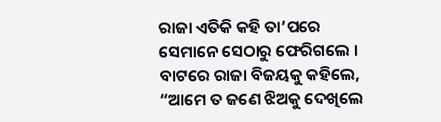ରାଜା ଏତିକି କହି ତା’ପରେ ସେମାନେ ସେଠାରୁ ଫେରିଗଲେ । ବାଟରେ ରାଜା ବିଜୟକୁ କହିଲେ, “ଆମେ ତ ଜଣେ ଝିଅକୁ ଦେଖିଲେ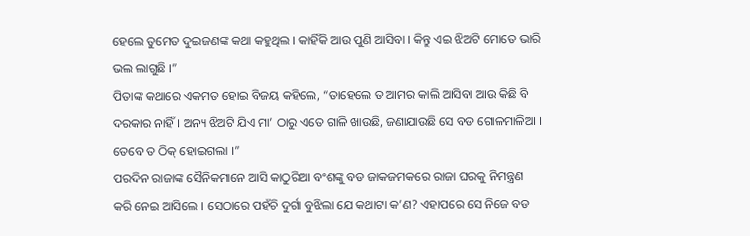ହେଲେ ତୁମେତ ଦୁଇଜଣଙ୍କ କଥା କହୁଥିଲ । କାହିଁକି ଆଉ ପୁଣି ଆସିବା । କିନ୍ତୁ ଏଇ ଝିଅଟି ମୋତେ ଭାରି ଭଲ ଲାଗୁଛି ।”
ପିତାଙ୍କ କଥାରେ ଏକମତ ହୋଇ ବିଜୟ କହିଲେ, “ତାହେଲେ ତ ଆମର କାଲି ଆସିବା ଆଉ କିଛି ବି ଦରକାର ନାହିଁ । ଅନ୍ୟ ଝିଅଟି ଯିଏ ମା’ ଠାରୁ ଏତେ ଗାଳି ଖାଉଛି, ଜଣାଯାଉଛି ସେ ବଡ ଗୋଳମାଳିଆ । ତେବେ ତ ଠିକ୍ ହୋଇଗଲା ।”
ପରଦିନ ରାଜାଙ୍କ ସୈନିକମାନେ ଆସି କାଠୁରିଆ ବଂଶଙ୍କୁ ବଡ ଜାକଜମକରେ ରାଜା ଘରକୁ ନିମନ୍ତ୍ରଣ କରି ନେଇ ଆସିଲେ । ସେଠାରେ ପହଁଚି ଦୁର୍ଗା ବୁଝିଲା ଯେ କଥାଟା କ’ଣ? ଏହାପରେ ସେ ନିଜେ ବଡ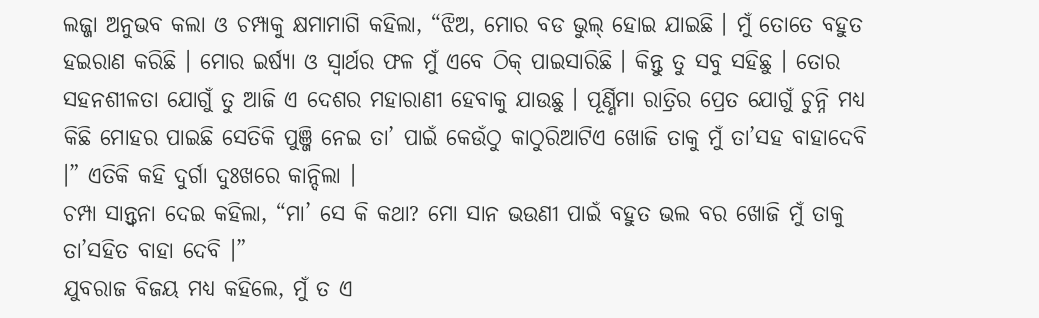ଲଜ୍ଜା ଅନୁଭବ କଲା ଓ ଚମ୍ପାକୁ କ୍ଷମାମାଗି କହିଲା, “ଝିଅ, ମୋର ବଡ ଭୁଲ୍ ହୋଇ ଯାଇଛି । ମୁଁ ତୋତେ ବହୁତ ହଇରାଣ କରିଛି । ମୋର ଇର୍ଷ୍ୟା ଓ ସ୍ୱାର୍ଥର ଫଳ ମୁଁ ଏବେ ଠିକ୍ ପାଇସାରିଛି । କିନ୍ତୁ ତୁ ସବୁ ସହିଛୁ । ତୋର ସହନଶୀଳତା ଯୋଗୁଁ ତୁ ଆଜି ଏ ଦେଶର ମହାରାଣୀ ହେବାକୁ ଯାଉଛୁ । ପୂର୍ଣ୍ଣିମା ରାତ୍ରିର ପ୍ରେତ ଯୋଗୁଁ ଚୁନ୍ନି ମଧ୍ୟ କିଛି ମୋହର ପାଇଛି ସେତିକି ପୁଞ୍ଜି ନେଇ ତା’ ପାଇଁ କେଉଁଠୁ କାଠୁରିଆଟିଏ ଖୋଜି ତାକୁ ମୁଁ ତା’ସହ ବାହାଦେବି ।” ଏତିକି କହି ଦୁର୍ଗା ଦୁଃଖରେ କାନ୍ଦିଲା ।
ଚମ୍ପା ସାନ୍ତ୍ୱନା ଦେଇ କହିଲା, “ମା’ ସେ କି କଥା? ମୋ ସାନ ଭଉଣୀ ପାଇଁ ବହୁତ ଭଲ ବର ଖୋଜି ମୁଁ ତାକୁ ତା’ସହିତ ବାହା ଦେବି ।”
ଯୁବରାଜ ବିଜୟ ମଧ୍ୟ କହିଲେ, ମୁଁ ତ ଏ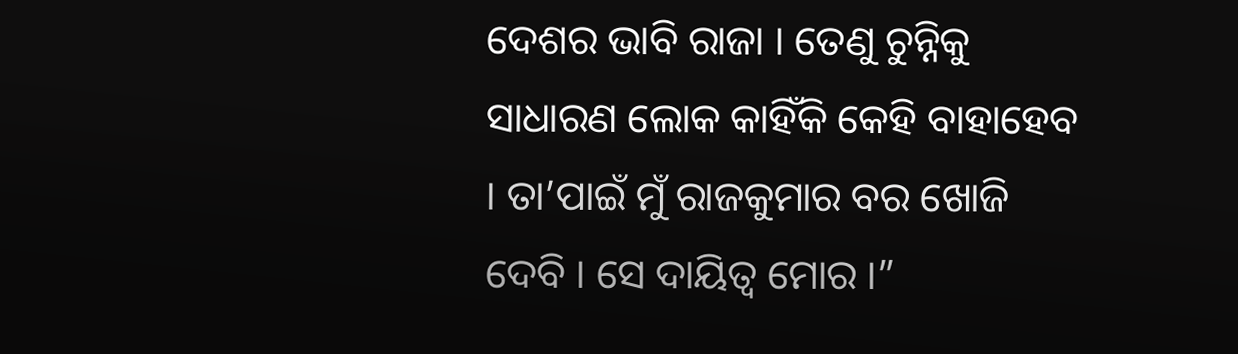ଦେଶର ଭାବି ରାଜା । ତେଣୁ ଚୁନ୍ନିକୁ ସାଧାରଣ ଲୋକ କାହିଁକି କେହି ବାହାହେବ । ତା’ପାଇଁ ମୁଁ ରାଜକୁମାର ବର ଖୋଜି ଦେବି । ସେ ଦାୟିତ୍ୱ ମୋର ।”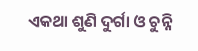ଏକଥା ଶୁଣି ଦୁର୍ଗା ଓ ଚୁନ୍ନି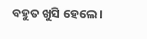ବହୁତ ଖୁସି ହେଲେ ।